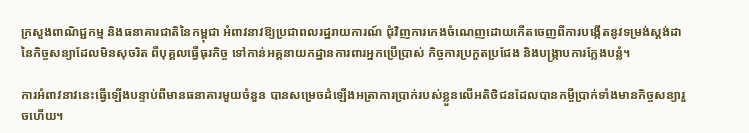ក្រសួងពាណិជ្ជកម្ម និងធនាគារជាតិនៃកម្ពុជា អំពាវនាវឱ្យប្រជាពលរដ្ឋរាយការណ៍ ជុំវិញការកេងចំណេញដោយកើតចេញពីការបង្កើតនូវទម្រង់ស្តង់ដានៃកិច្ចសន្យាដែលមិនសុចរិត ពីបុគ្គលធ្វើធុរកិច្ច ទៅកាន់អគ្គនាយកដ្ឋានការពារអ្នកប្រើប្រាស់ កិច្ចការប្រកួតប្រជែង និងបង្រ្កាបការក្លែងបន្លំ។

ការអំពាវនាវនេះធ្វើឡើងបន្ទាប់ពីមានធនាគារមួយចំនួន បានសម្រេចដំឡើងអត្រាការប្រាក់របស់ខ្លួនលើអតិថិជនដែលបានកម្ចីប្រាក់ទាំងមានកិច្ចសន្យារួចហើយ។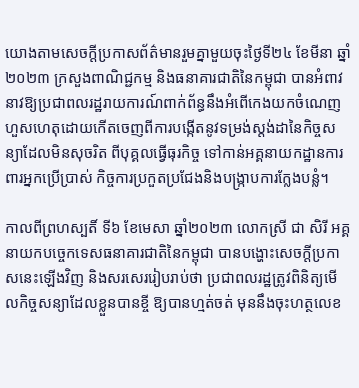យោងតាមសេចក្ដីប្រកាសព័ត៌មានរួមគ្នាមួយចុះថ្ងៃទី២៤ ខែមីនា ឆ្នាំ២០២៣ ក្រសួងពាណិជ្ជកម្ម និងធនាគារជាតិនៃកម្ពុជា បានអំពាវនាវឱ្យប្រជាពលរដ្ឋរាយការណ៍ពាក់ព័ន្ធនឹងអំពើកេងយកចំណេញហួសហេតុដោយកើតចេញពីការបង្កើតនូវទម្រង់ស្តង់ដានៃកិច្ចសន្យាដែលមិនសុចរិត ពីបុគ្គលធ្វើធុរកិច្ច ទៅកាន់អគ្គនាយកដ្ឋានការពារអ្នកប្រើប្រាស់ កិច្ចការប្រកួតប្រជែងនិងបង្រ្កាបការក្លែងបន្លំ។

កាលពីព្រហស្បតិ៍ ទី៦ ខែមេសា ឆ្នាំ២០២៣ លោកស្រី ជា សិរី អគ្គនាយកបច្ចេកទេសធនាគារជាតិនៃកម្ពុជា បានបង្ហោះសេចក្ដីប្រកាសនេះឡើងវិញ និងសរសេររៀបរាប់ថា ប្រជាពលរដ្ឋត្រូវពិនិត្យមើលកិច្ចសន្យាដែលខ្លួនបានខ្ចី ឱ្យបានហ្មត់ចត់ មុននឹងចុះហត្ថលេខ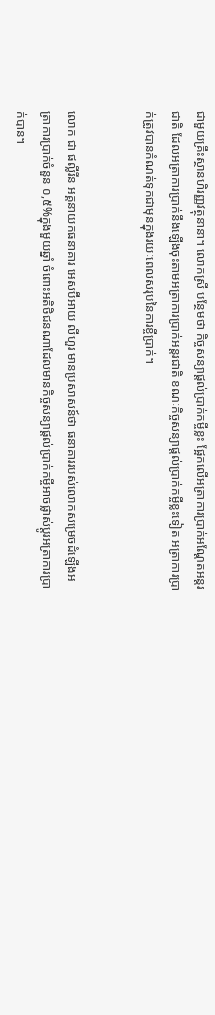ជាមួយគ្រឹះស្ថានហិរញ្ញវត្ថុនានា។ លោកស្រី បន្ថែមថា កិច្ចសន្យាផ្ដល់ប្រាក់កម្ចីខ្លះ ផ្អែកលើអត្រាការប្រាក់អណ្ដែតអន្តរជាតិ ដែលអត្រាការប្រាក់នឹងឡើងចុះតាមអត្រាការប្រាក់អន្តរជាតិ ខណៈកិច្ចសន្យាផ្ដល់ប្រាក់កម្ចីខ្លះទៀត អត្រាការប្រាក់ត្រូវបានកំណត់ទុកជាមុនក្នុងរយៈពេលសរុបនៃការខ្ចីប្រាក់។


លោក ជា ផល្លីរីន អគ្គនាយកធនាគារ អេសប៊ីអាយ លីហួរ មានប្រសាសន៍ថា ធនាគាររបស់លោកសម្រេចដំឡើងអត្រាការប្រាក់ចំនួន ០,៥%ក្នុងមួយឆ្នាំ ចំពោះអតិថិជនណាដែលមានកិច្ចសន្យាផ្ដល់ប្រាក់កម្ចីអាចផ្លាស់ប្ដូរអត្រាការប្រាក់បាន។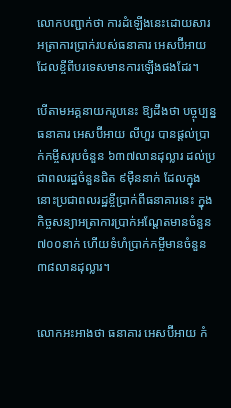លោកបញ្ជាក់ថា ការដំឡើងនេះដោយសារអត្រាការប្រាក់របស់ធនាគារ អេសប៊ីអាយ ដែលខ្ចីពីបរទេសមានការឡើងផងដែរ។

បើតាមអគ្គនាយករូបនេះ ឱ្យដឹងថា បច្ចុប្បន្នធនាគារ អេសប៊ីអាយ លីហួរ បានផ្ដល់ប្រាក់កម្ចីសរុបចំនួន ៦៣៧លានដុល្លារ ដល់ប្រជាពលរដ្ឋចំនួនជិត ៩ម៉ឺននាក់ ដែលក្នុងនោះប្រជាពលរដ្ឋខ្ចីប្រាក់ពីធនាគារនេះ ក្នុងកិច្ចសន្យាអត្រាការប្រាក់អណ្ដែតមានចំនួន ៧០០នាក់ ហើយទំហំប្រាក់កម្ចីមានចំនួន ៣៨លានដុល្លារ។


លោកអះអាងថា ធនាគារ អេសប៊ីអាយ កំ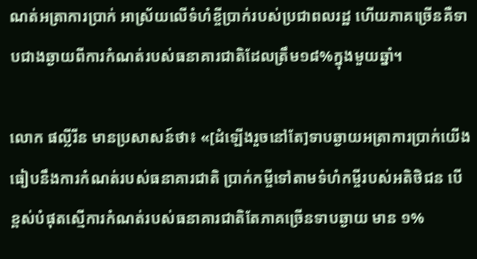ណត់អត្រាការប្រាក់ អាស្រ័យលើទំហំខ្ចីប្រាក់របស់ប្រជាពលរដ្ឋ ហើយភាគច្រើនគឺទាបជាងឆ្ងាយពីការកំណត់របស់ធនាគារជាតិដែលត្រឹម១៨%ក្នុងមួយឆ្នាំ។

លោក ផល្លីរីន មានប្រសាសន៍ថា៖ «[ដំឡើងរួចនៅតែ]ទាបឆ្ងាយអត្រាការប្រាក់យើងធៀបនឹងការកំណត់របស់ធនាគារជាតិ ប្រាក់កម្ចីទៅតាមទំហំកម្ចីរបស់អតិថិជន បើខ្ពស់បំផុតស្មើការកំណត់របស់ធនាគារជាតិតែភាគច្រើនទាបឆ្ងាយ មាន ១%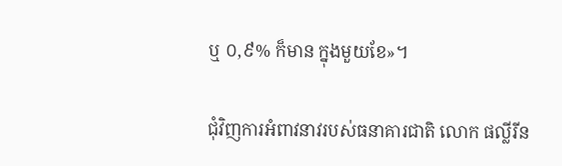ឬ ០,៩% ក៏មាន ក្នុងមួយខែ»។

ជុំវិញការអំពាវនាវរបស់ធនាគារជាតិ លោក ផល្លីរីន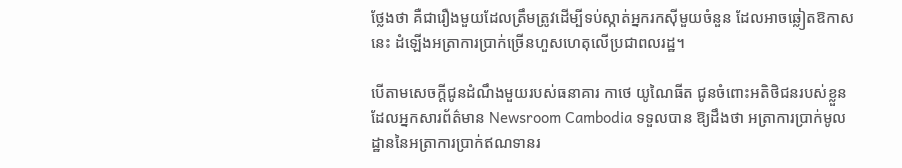ថ្លែងថា គឺជារឿងមួយដែលត្រឹមត្រូវដើម្បីទប់ស្កាត់អ្នករកស៊ីមួយចំនួន ដែលអាចឆ្លៀតឱកាសនេះ ដំឡើងអត្រាការប្រាក់ច្រើនហួសហេតុលើប្រជាពលរដ្ឋ។

បើតាមសេចក្ដីជូនដំណឹងមួយរបស់ធនាគារ កាថេ យូណៃធីត ជូនចំពោះអតិថិជនរបស់ខ្លួន ដែលអ្នកសារព័ត៌មាន Newsroom Cambodia ទទួលបាន ឱ្យដឹងថា អត្រាការប្រាក់មូលដ្ឋាននៃអត្រាការប្រាក់ឥណទានរ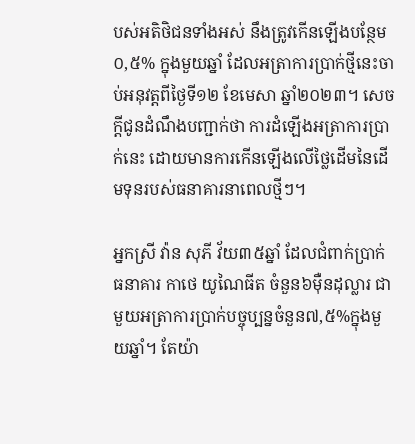បស់អតិថិជនទាំងអស់ នឹងត្រូវកើនឡើងបន្ថែម ០,៥% ក្នុងមួយឆ្នាំ ដែលអត្រាការប្រាក់ថ្មីនេះចាប់អនុវត្តពីថ្ងៃទី១២ ខែមេសា ឆ្នាំ២០២៣។ សេចក្ដីជូនដំណឹងបញ្ជាក់ថា ការដំឡើងអត្រាការប្រាក់នេះ ដោយមានការកើនឡើងលើថ្លៃដើមនៃដើមទុនរបស់ធនាគារនាពេលថ្មីៗ។

អ្នកស្រី វ៉ាន សុភី វ័យ៣៥ឆ្នាំ ដែលជំពាក់ប្រាក់ធនាគារ កាថេ យូណៃធីត ចំនួន៦ម៉ឺនដុល្លារ ជាមួយអត្រាការប្រាក់បច្ចុប្បន្នចំនួន៧,៥%ក្នុងមួយឆ្នាំ។ តែយ៉ា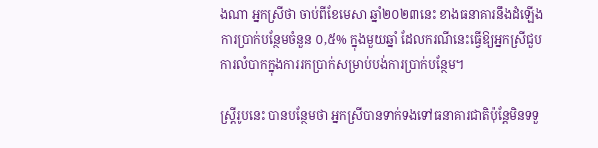ងណា អ្នកស្រីថា ចាប់ពីខែមេសា ឆ្នាំ២០២៣នេះ ខាងធនាគារនឹងដំឡើងការប្រាក់បន្ថែមចំនួន ០,៥% ក្នុងមួយឆ្នាំ ដែលករណីនេះធ្វើឱ្យអ្នកស្រីជួបការលំបាកក្នុងការរកប្រាក់សម្រាប់បង់ការប្រាក់បន្ថែម។

ស្ត្រីរូបនេះ បានបន្ថែមថា អ្នកស្រីបានទាក់ទងទៅធនាគារជាតិប៉ុន្តែមិនទទួ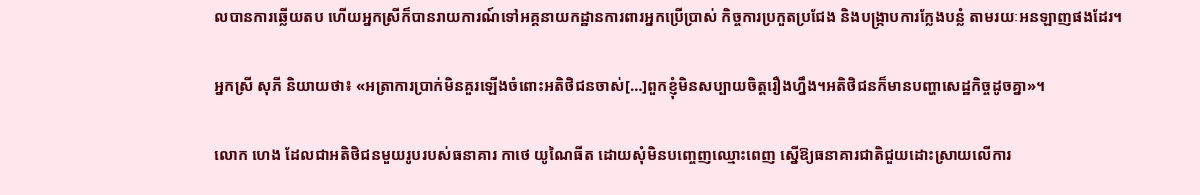លបានការឆ្លើយតប ហើយអ្នកស្រីក៏បានរាយការណ៍ទៅអគ្គនាយកដ្ឋានការពារអ្នកប្រើប្រាស់ កិច្ចការប្រកួតប្រជែង និងបង្រ្កាបការក្លែងបន្លំ តាមរយៈអនឡាញផងដែរ។

អ្នកស្រី សុភី និយាយថា៖ «អត្រាការប្រាក់មិនគួរឡើងចំពោះអតិថិជនចាស់[…]ពួកខ្ញុំមិនសប្បាយចិត្តរឿងហ្នឹង។អតិថិជនក៏មានបញ្ហាសេដ្ឋកិច្ចដូចគ្នា»។

លោក ហេង ដែលជាអតិថិជនមួយរូបរបស់ធនាគារ កាថេ យូណៃធីត ដោយសុំមិនបញ្ចេញឈ្មោះពេញ ស្នើឱ្យធនាគារជាតិជួយដោះស្រាយលើការ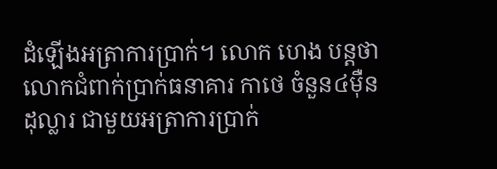ដំឡើងអត្រាការប្រាក់។ លោក ហេង បន្តថា លោកជំពាក់ប្រាក់ធនាគារ កាថេ ចំនួន៤ម៉ឺនដុល្លារ ជាមួយអត្រាការប្រាក់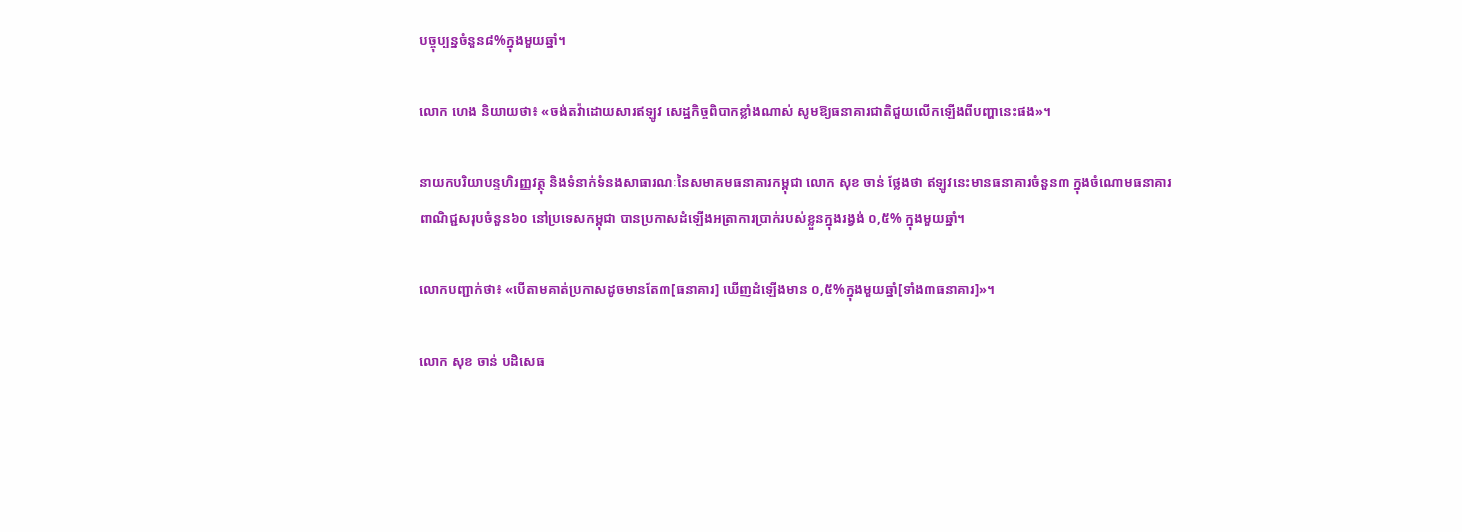បច្ចុប្បន្នចំនួន៨%ក្នុងមួយឆ្នាំ។

លោក ហេង និយាយថា៖ «ចង់តវ៉ាដោយសារឥឡូវ សេដ្ឋកិច្ចពិបាកខ្លាំងណាស់ សូមឱ្យធនាគារជាតិជួយលើកឡើងពីបញ្ហានេះផង»។

នាយកបរិយាបន្ទហិរញ្ញវត្ថុ និងទំនាក់ទំនងសាធារណៈនៃសមាគមធនាគារកម្ពុជា លោក សុខ ចាន់ ថ្លែងថា ឥឡូវនេះមានធនាគារចំនួន៣ ក្នុងចំណោមធនាគារពាណិជ្ជសរុបចំនួន៦០ នៅប្រទេសកម្ពុជា បានប្រកាសដំឡើងអត្រាការប្រាក់របស់ខ្លួនក្នុងរង្វង់ ០,៥% ក្នុងមួយឆ្នាំ។

លោកបញ្ជាក់ថា៖ «បើតាមគាត់ប្រកាសដូចមានតែ៣[ធនាគារ] ឃើញដំឡើងមាន ០,៥%ក្នុងមួយឆ្នាំ[ទាំង៣ធនាគារ]»។

លោក សុខ ចាន់ បដិសេធ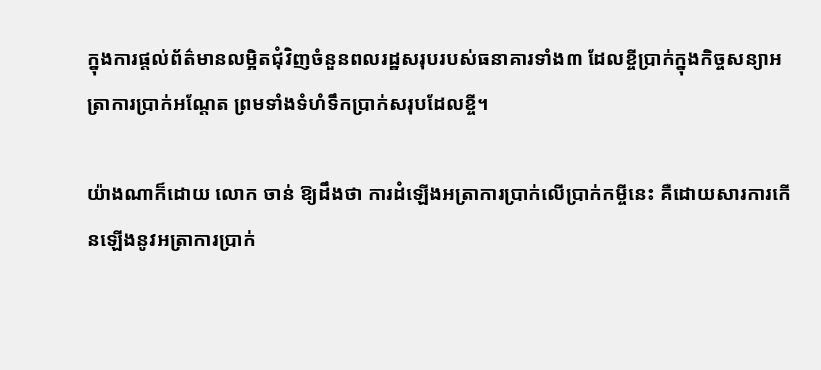ក្នុងការផ្ដល់ព័ត៌មានលម្អិតជុំវិញចំនួនពលរដ្ឋសរុបរបស់ធនាគារទាំង៣ ដែលខ្ចីប្រាក់ក្នុងកិច្ចសន្យាអត្រាការប្រាក់អណ្ដែត ព្រមទាំងទំហំទឹកប្រាក់សរុបដែលខ្ចី។

យ៉ាងណាក៏ដោយ លោក ចាន់ ឱ្យដឹងថា ការដំឡើងអត្រាការប្រាក់លើប្រាក់កម្ចីនេះ គឺដោយសារការកើនឡើងនូវអត្រាការប្រាក់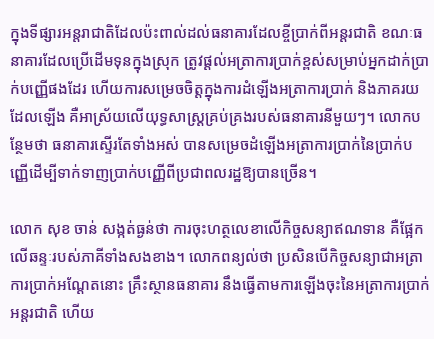ក្នុងទីផ្សារអន្តរាជាតិដែលប៉ះពាល់ដល់ធនាគារដែលខ្ចីប្រាក់ពីអន្តរជាតិ ខណៈធនាគារដែលប្រើដើមទុនក្នុងស្រុក ត្រូវផ្ដល់អត្រាការប្រាក់ខ្ពស់សម្រាប់អ្នកដាក់ប្រាក់បញ្ញើផងដែរ ហើយការសម្រេចចិត្តក្នុងការដំឡើងអត្រាការប្រាក់ និងភាគរយដែលឡើង គឺអាស្រ័យលើយុទ្ធសាស្ត្រគ្រប់គ្រងរបស់ធនាគារនីមួយៗ។ លោកបន្ថែមថា ធនាគារស្ទើរតែទាំងអស់ បានសម្រេចដំឡើងអត្រាការប្រាក់នៃប្រាក់បញ្ញើដើម្បីទាក់ទាញប្រាក់បញ្ញើពីប្រជាពលរដ្ឋឱ្យបានច្រើន។

លោក សុខ ចាន់ សង្កត់ធ្ងន់ថា ការចុះហត្ថលេខាលើកិច្ចសន្យាឥណទាន គឺផ្អែកលើឆន្ទៈរបស់ភាគីទាំងសងខាង។ លោកពន្យល់ថា ប្រសិនបើកិច្ចសន្យាជាអត្រាការប្រាក់អណ្ដែតនោះ គ្រឹះស្ថានធនាគារ នឹងធ្វើតាមការឡើងចុះនៃអត្រាការប្រាក់អន្តរជាតិ ហើយ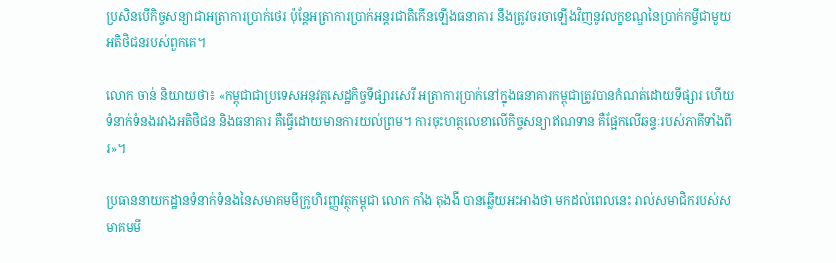ប្រសិនបើកិច្ចសន្យាជាអត្រាការប្រាក់ថេរ ប៉ុន្តែអត្រាការប្រាក់អន្តរជាតិកើនឡើងធនាគារ នឹងត្រូវចរចាឡើងវិញនូវលក្ខខណ្ឌនៃប្រាក់កម្ចីជាមួយអតិថិជនរបស់ពួកគេ។

លោក ចាន់ និយាយថា៖ «កម្ពុជាជាប្រទេសអនុវត្តសេដ្ឋកិច្ចទីផ្សារសេរី អត្រាការប្រាក់នៅក្នុងធនាគារកម្ពុជាត្រូវបានកំណត់ដោយទីផ្សារ ហើយទំនាក់ទំនងរវាងអតិថិជន និងធនាគារ គឺធ្វើដោយមានការយល់ព្រម។ ការចុះហត្ថលេខាលើកិច្ចសន្យាឥណទាន គឺផ្អែកលើឆន្ទៈរបស់ភាគីទាំងពីរ»។

ប្រធាននាយកដ្ឋានទំនាក់ទំនងនៃសមាគមមីក្រូហិរញ្ញវត្ថុកម្ពុជា លោក កាំង តុងងី បានឆ្លើយអះអាងថា មកដល់ពេលនេះ រាល់សមាជិករបស់សមាគមមី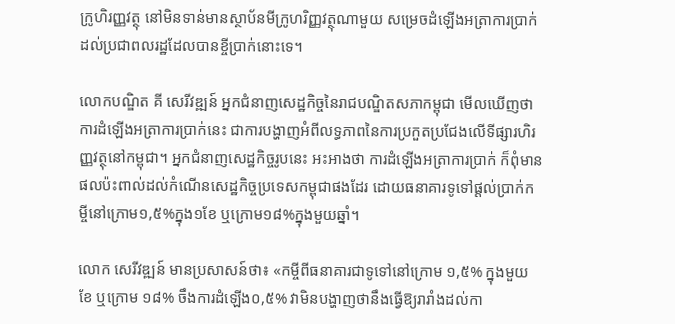ក្រូហិរញ្ញវត្ថុ នៅមិនទាន់មានស្ថាប័នមីក្រូហរិញ្ញវត្ថុណាមួយ សម្រេចដំឡើងអត្រាការប្រាក់ដល់ប្រជាពលរដ្ឋដែលបានខ្ចីប្រាក់នោះទេ។

លោកបណ្ឌិត គី សេរីវឌ្ឍន៍ អ្នកជំនាញសេដ្ឋកិច្ចនៃរាជបណ្ឌិតសភាកម្ពុជា មើលឃើញថា ការដំឡើងអត្រាការប្រាក់នេះ ជាការបង្ហាញអំពីលទ្ធភាពនៃការប្រកួតប្រជែងលើទីផ្សារហិរញ្ញវត្ថុនៅកម្ពុជា។ អ្នកជំនាញសេដ្ឋកិច្ចរូបនេះ អះអាងថា ការដំឡើងអត្រាការប្រាក់ ក៏ពុំមានផលប៉ះពាល់ដល់កំណើនសេដ្ឋកិច្ចប្រទេសកម្ពុជាផងដែរ ដោយធនាគារទូទៅផ្ដល់ប្រាក់កម្ចីនៅក្រោម១,៥%ក្នុង១ខែ ឬក្រោម១៨%ក្នុងមួយឆ្នាំ។

លោក សេរីវឌ្ឍន៍ មានប្រសាសន៍ថា៖ «កម្ចីពីធនាគារជាទូទៅនៅក្រោម ១,៥% ក្នុងមួយខែ ឬក្រោម ១៨% ចឹងការដំឡើង០,៥% វាមិនបង្ហាញថានឹងធ្វើឱ្យរារាំងដល់កា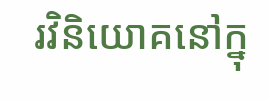រវិនិយោគនៅក្នុ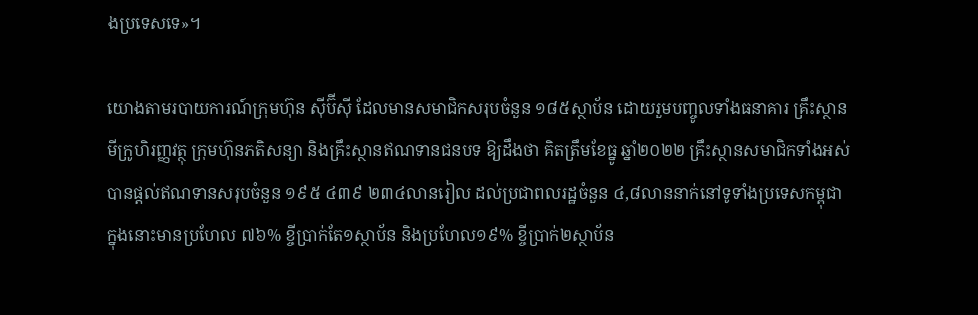ងប្រទេសទេ»។

យោងតាមរបាយការណ៍ក្រុមហ៊ុន ស៊ីប៊ីស៊ី ដែលមានសមាជិកសរុបចំនួន ១៨៥ស្ថាប័ន ដោយរួមបញ្ចូលទាំងធនាគារ គ្រឹះស្ថានមីក្រូហិរញ្ញវត្ថុ ក្រុមហ៊ុនភតិសន្យា និងគ្រឹះស្ថានឥណទានជនបទ ឱ្យដឹងថា គិតត្រឹមខែធ្នូ ឆ្នាំ២០២២ គ្រឹះស្ថានសមាជិកទាំងអស់បានផ្ដល់ឥណទានសរុបចំនួន ១៩៥ ៤៣៩ ២៣៤លានរៀល ដល់ប្រជាពលរដ្ឋចំនួន ៤,៨លាននាក់នៅទូទាំងប្រទេសកម្ពុជា ក្នុងនោះមានប្រហែល ៧៦% ខ្ចីប្រាក់តែ១ស្ថាប័ន និងប្រហែល១៩% ខ្ចីប្រាក់២ស្ថាប័ន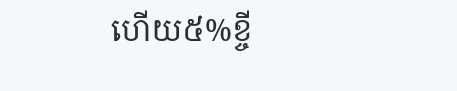ហើយ៥%ខ្ចី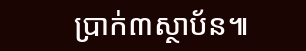ប្រាក់៣ស្ថាប័ន៕